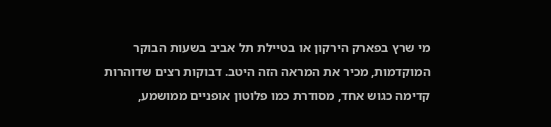מי שרץ בפארק הירקון או בטיילת תל אביב בשעות הבוקר המוקדמות, מכיר את המראה הזה היטב. דבוקות רצים שדוהרות קדימה כגוש אחד, מסודרת כמו פלוטון אופניים ממושמע,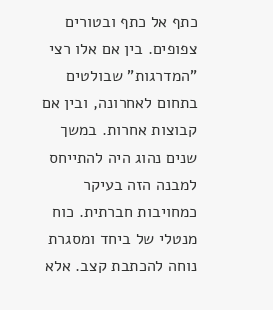כתף אל כתף ובטורים צפופים. בין אם אלו רצי "המדרגות" שבולטים בתחום לאחרונה, ובין אם קבוצות אחרות. במשך שנים נהוג היה להתייחס למבנה הזה בעיקר כמחויבות חברתית. כוח מנטלי של ביחד ומסגרת נוחה להכתבת קצב. אלא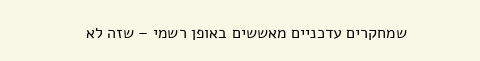שמחקרים עדכניים מאששים באופן רשמי – שזה לא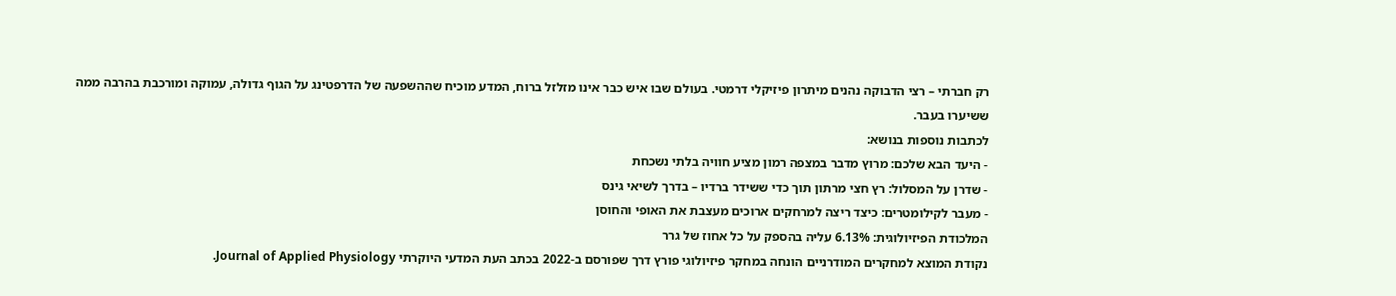רק חברתי – רצי הדבוקה נהנים מיתרון פיזיקלי דרמטי. בעולם שבו איש כבר אינו מזלזל ברוח, המדע מוכיח שההשפעה של הדרפטינג על הגוף גדולה, עמוקה ומורכבת בהרבה ממה ששיערו בעבר.
לכתבות נוספות בנושא:
- היעד הבא שלכם: מרוץ מדבר במצפה רמון מציע חוויה בלתי נשכחת
- שדרן על המסלול: רץ חצי מרתון תוך כדי ששידר ברדיו – בדרך לשיאי גינס
- מעבר לקילומטרים: כיצד ריצה למרחקים ארוכים מעצבת את האופי והחוסן
המלכודת הפיזיולוגית: 6.13% עליה בהספק על כל אחוז של גרר
נקודת המוצא למחקרים המודרניים הונחה במחקר פיזיולוגי פורץ דרך שפורסם ב-2022 בכתב העת המדעי היוקרתי Journal of Applied Physiology.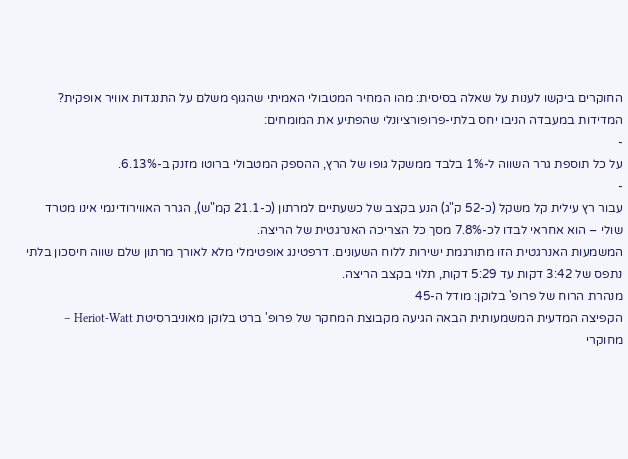החוקרים ביקשו לענות על שאלה בסיסית: מהו המחיר המטבולי האמיתי שהגוף משלם על התנגדות אוויר אופקית?
המדידות במעבדה הניבו יחס בלתי-פרופורציונלי שהפתיע את המומחים:
-
על כל תוספת גרר השווה ל-1% בלבד ממשקל גופו של הרץ, ההספק המטבולי ברוטו מזנק ב-6.13%.
-
עבור רץ עילית קל משקל (כ-52 ק"ג) הנע בקצב של כשעתיים למרתון (כ-21.1 קמ"ש), הגרר האווירודינמי אינו מטרד שולי – הוא אחראי לבדו לכ-7.8% מסך כל הצריכה האנרגטית של הריצה.
המשמעות האנרגטית הזו מתורגמת ישירות ללוח השעונים. דרפטינג אופטימלי מלא לאורך מרתון שלם שווה חיסכון בלתי נתפס של 3:42 דקות עד 5:29 דקות, תלוי בקצב הריצה.
מנהרת הרוח של פרופ' בלוקן: מודל ה-45
הקפיצה המדעית המשמעותית הבאה הגיעה מקבוצת המחקר של פרופ' ברט בלוקן מאוניברסיטת Heriot-Watt – מחוקרי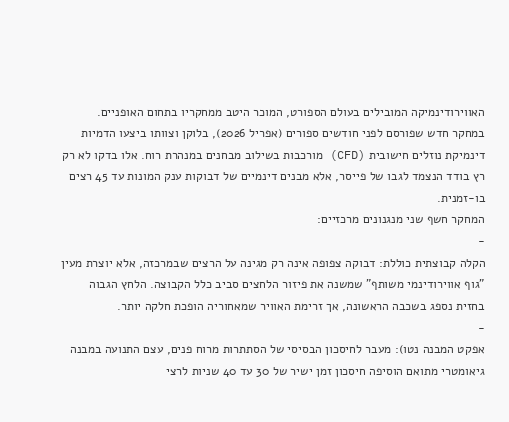האווירודינמיקה המובילים בעולם הספורט, המוכר היטב ממחקריו בתחום האופניים.
במחקר חדש שפורסם לפני חודשים ספורים (אפריל 2026), בלוקן וצוותו ביצעו הדמיות דינמיקת נוזלים חישובית (CFD) מורכבות בשילוב מבחנים במנהרת רוח. אלו בדקו לא רק רץ בודד הנצמד לגבו של פייסר, אלא מבנים דינמיים של דבוקות ענק המונות עד 45 רצים בו-זמנית.
המחקר חשף שני מנגנונים מרכזיים:
-
הקלה קבוצתית כוללת: דבוקה צפופה אינה רק מגינה על הרצים שבמרכזה, אלא יוצרת מעין "גוף אווירודינמי משותף" שמשנה את פיזור הלחצים סביב כלל הקבוצה. הלחץ הגבוה בחזית נספג בשכבה הראשונה, אך זרימת האוויר שמאחוריה הופכת חלקה יותר.
-
אפקט המבנה נטו): מעבר לחיסכון הבסיסי של הסתתרות מרוח פנים, עצם התנועה במבנה גיאומטרי מתואם הוסיפה חיסכון זמן ישיר של 30 עד 40 שניות לרצי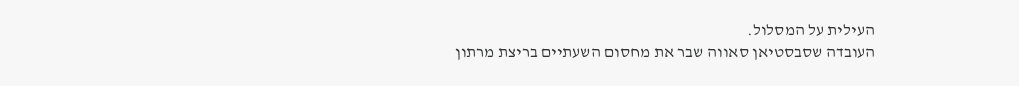העילית על המסלול.
העובדה שסבסטיאן סאווה שבר את מחסום השעתיים בריצת מרתון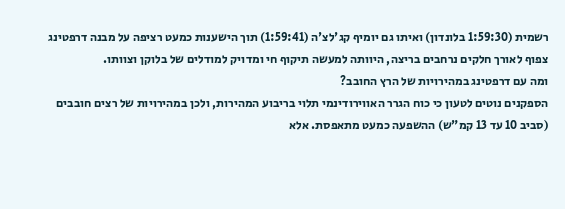רשמית (1:59:30 בלונדון) ואיתו גם יומיף קג'לצ'ה (1:59:41) תוך הישענות כמעט רציפה על מבנה דרפטינג צפוף לאורך חלקים נרחבים בריצה, היוותה למעשה תיקוף חי ומדויק למודלים של בלוקן וצוותו.
ומה עם דרפטינג במהירויות של הרץ החובב?
הספקנים נוטים לטעון כי כוח הגרר האווירודינמי תלוי בריבוע המהירות, ולכן במהירויות של רצים חובבים (סביב 10 עד 13 קמ"ש) ההשפעה כמעט מתאפסת. אלא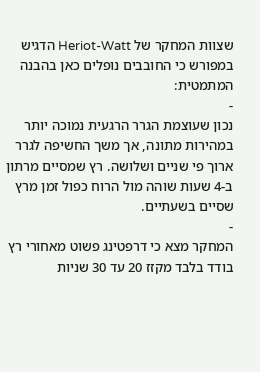שצוות המחקר של Heriot-Watt הדגיש במפורש כי החובבים נופלים כאן בהבנה המתמטית:
-
נכון שעוצמת הגרר הרגעית נמוכה יותר במהירות מתונה, אך משך החשיפה לגרר ארוך פי שניים ושלושה. רץ שמסיים מרתון ב-4 שעות שוהה מול הרוח כפול זמן מרץ שסיים בשעתיים.
-
המחקר מצא כי דרפטינג פשוט מאחורי רץ בודד בלבד מקזז 20 עד 30 שניות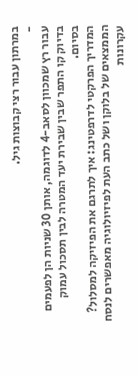במרתון עבור רצי קבוצות גיל.
-
עבור רץ שמכוון לסאב-4 לדוגמה, אותן 30 שניות הן לפעמים בדיוק קו התפר שבין שבירת יעד המטרה לבין תסכול עמוק בסיום.
המדריך הפרקטי לדרפטינג: איך לתרגם את הפיזיקה למסלול?
הממצאים של בלוקן ושל כתב העת לפיזיולוגיה מאפשרים לנסח עקרונות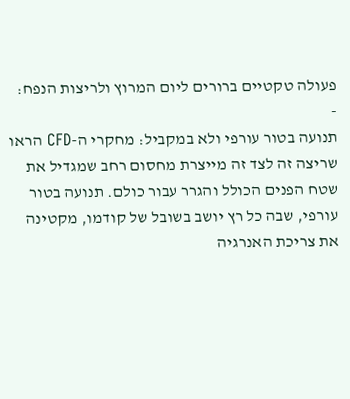פעולה טקטיים ברורים ליום המרוץ ולריצות הנפח:
-
תנועה בטור עורפי ולא במקביל: מחקרי ה-CFD הראו שריצה זה לצד זה מייצרת מחסום רחב שמגדיל את שטח הפנים הכולל והגרר עבור כולם. תנועה בטור עורפי, שבה כל רץ יושב בשובל של קודמו, מקטינה את צריכת האנרגיה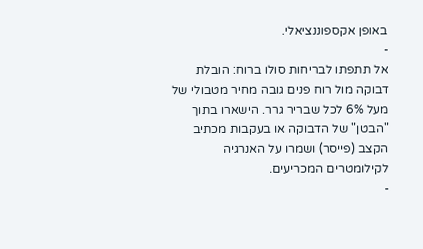באופן אקספוננציאלי.
-
אל תתפתו לבריחות סולו ברוח: הובלת דבוקה מול רוח פנים גובה מחיר מטבולי של מעל 6% לכל שבריר גרר. הישארו בתוך "הבטן" של הדבוקה או בעקבות מכתיב הקצב (פייסר) ושמרו על האנרגיה לקילומטרים המכריעים.
-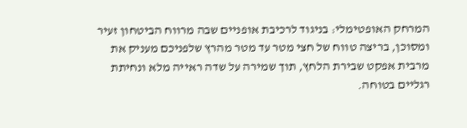המרחק האופטימלי: בניגוד לרכיבת אופניים שבה מרווח הביטחון זעיר ומסוכן, בריצה טווח של חצי מטר עד מטר מהרץ שלפניכם מעניק את מרבית אפקט שבירת הלחץ, תוך שמירה על שדה ראייה מלא ונחיתת רגליים בטוחה.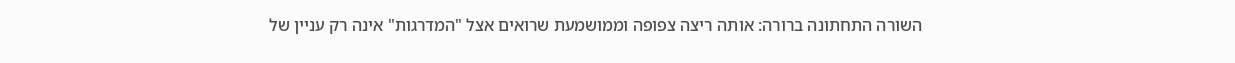השורה התחתונה ברורה: אותה ריצה צפופה וממושמעת שרואים אצל "המדרגות" אינה רק עניין של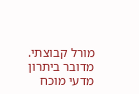מורל קבוצתי. מדובר ביתרון מדעי מוכח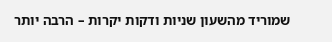שמוריד מהשעון שניות ודקות יקרות – הרבה יותר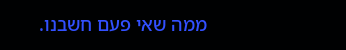ממה שאי פעם חשבנו.